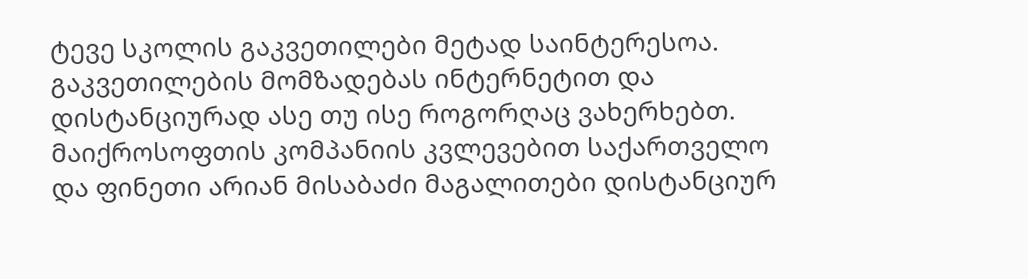ტევე სკოლის გაკვეთილები მეტად საინტერესოა. გაკვეთილების მომზადებას ინტერნეტით და დისტანციურად ასე თუ ისე როგორღაც ვახერხებთ. მაიქროსოფთის კომპანიის კვლევებით საქართველო და ფინეთი არიან მისაბაძი მაგალითები დისტანციურ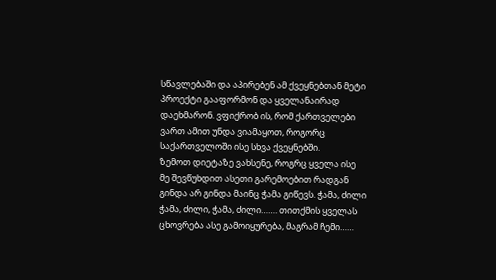სწავლებაში და აპირებენ ამ ქვეყნებთან მეტი პროექტი გააფორმონ და ყველანაირად დაეხმარონ. ვფიქრობ ის, რომ ქართველები ვართ ამით უნდა ვიამაყოთ, როგორც საქართველოში ისე სხვა ქვეყნებში.
ზემოთ დიეტაზე ვახსენე, როგრც ყველა ისე მე შევწუხდით ასეთი გარემოებით რადგან გინდა არ გინდა მაინც ჭამა გიწევს. ჭამა, ძილი ჭამა, ძილი, ჭამა, ძილი……. თითქმის ყველას ცხოვრება ასე გამოიყურება, მაგრამ ჩემი……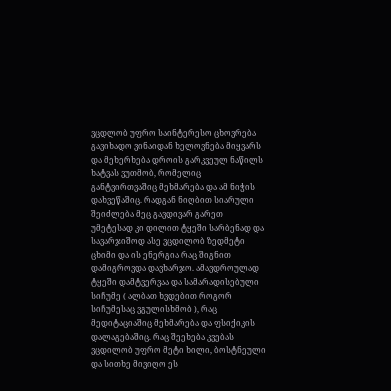ვცდლობ უფრო საინტერესო ცხოვრება გავიხადო ვინაიდან ხელოვნება მიყვარს და მეხერხება დროის გარკვეულ ნაწილს ხატვას ვუთმობ, რომელიც განტვირთვაშიც მეხმარება და ამ ნიჭის დახვეწაშიც. რადგან ნიღბით სიარული შეიძლება მეც გავდივარ გარეთ უმეტესად კი დილით ტყეში სარბენად და სავარჯიშოდ ასე ვცდილობ ზედმეტი ცხიმი და ის ენერგია რაც შიგნით დამიგროვდა დავხარჯო. ამავდროულად ტყეში დამტვერვაა და სამარადისებული სიჩუმე ( ალბათ ხვდებით როგორ სიჩუმესაც ვგულისხმობ ), რაც მედიტაციაშიც მეხმარება და ფსიქიკის დალაგებაშიც. რაც შეეხება კვებას ვცდილობ უფრო მეტი ხილი, ბოსტნეული და სითხე მივიღო ეს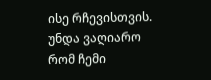ისე რჩევისთვის. უნდა ვაღიარო რომ ჩემი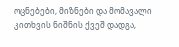ოცნებები, მიზნები და მომავალი კითხვის ნიშნის ქვეშ დადგა,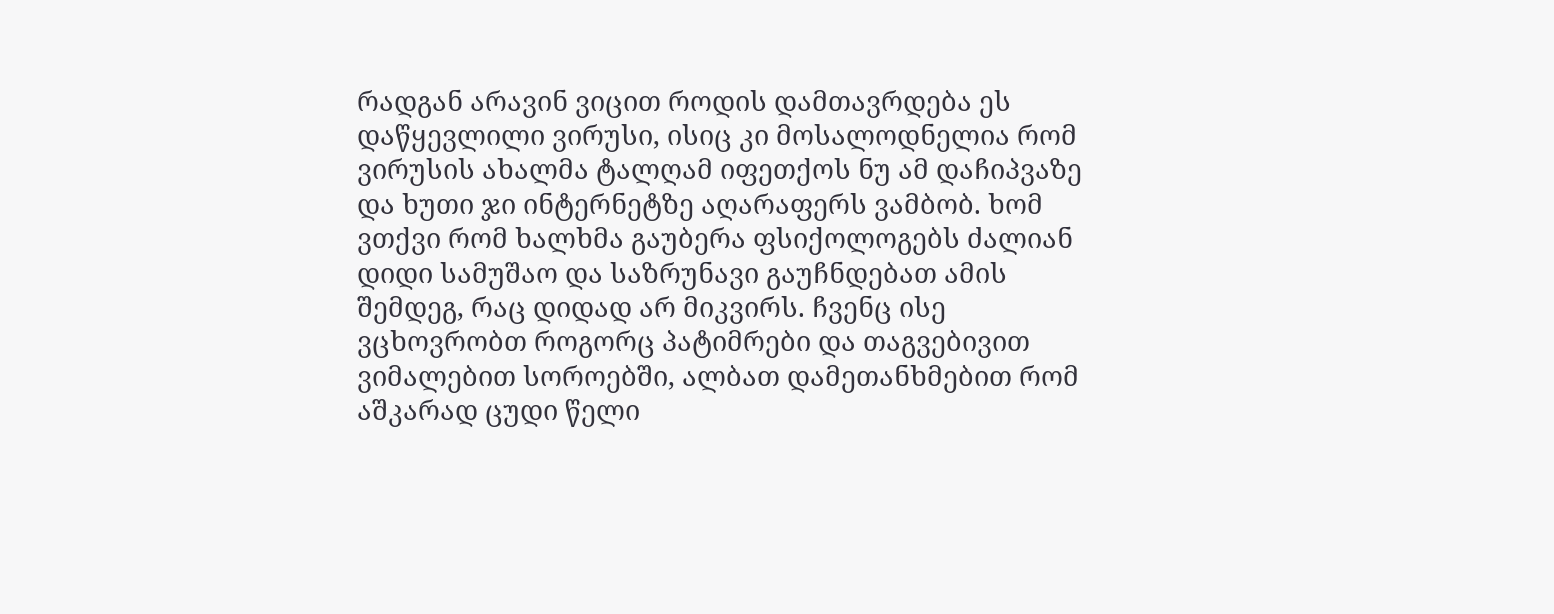რადგან არავინ ვიცით როდის დამთავრდება ეს დაწყევლილი ვირუსი, ისიც კი მოსალოდნელია რომ ვირუსის ახალმა ტალღამ იფეთქოს ნუ ამ დაჩიპვაზე და ხუთი ჯი ინტერნეტზე აღარაფერს ვამბობ. ხომ ვთქვი რომ ხალხმა გაუბერა ფსიქოლოგებს ძალიან დიდი სამუშაო და საზრუნავი გაუჩნდებათ ამის შემდეგ, რაც დიდად არ მიკვირს. ჩვენც ისე ვცხოვრობთ როგორც პატიმრები და თაგვებივით ვიმალებით სოროებში, ალბათ დამეთანხმებით რომ აშკარად ცუდი წელი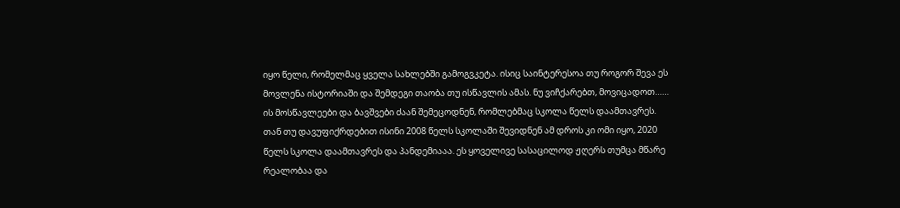იყო წელი, რომელმაც ყველა სახლებში გამოგვკეტა. ისიც საინტერესოა თუ როგორ შევა ეს მოვლენა ისტორიაში და შემდეგი თაობა თუ ისწავლის ამას. ნუ ვიჩქარებთ, მოვიცადოთ…… ის მოსწავლეები და ბავშვები ძაან შემეცოდნენ, რომლებმაც სკოლა წელს დაამთავრეს. თან თუ დავუფიქრდებით ისინი 2008 წელს სკოლაში შევიდნენ ამ დროს კი ომი იყო, 2020 წელს სკოლა დაამთავრეს და პანდემიააა. ეს ყოველივე სასაცილოდ ჟღერს თუმცა მწარე რეალობაა და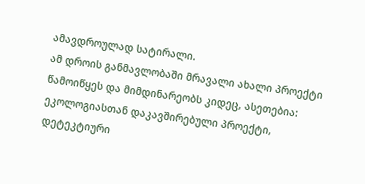ამავდროულად სატირალი.
ამ დროის განმავლობაში მრავალი ახალი პროექტი წამოიწყეს და მიმდინარეობს კიდეც, ასეთებია: ეკოლოგიასთან დაკავშირებული პროექტი, დეტეკტიური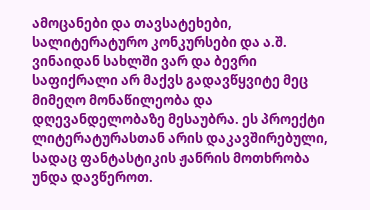ამოცანები და თავსატეხები, სალიტერატურო კონკურსები და ა.შ. ვინაიდან სახლში ვარ და ბევრი საფიქრალი არ მაქვს გადავწყვიტე მეც მიმეღო მონაწილეობა და დღევანდელობაზე მესაუბრა. ეს პროექტი ლიტერატურასთან არის დაკავშირებული, სადაც ფანტასტიკის ჟანრის მოთხრობა უნდა დავწეროთ.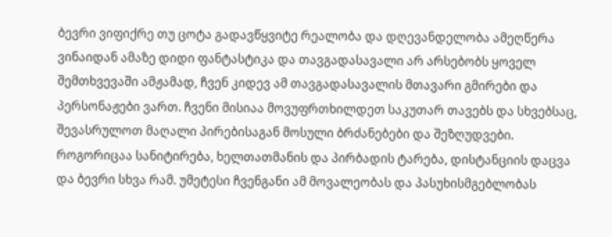ბევრი ვიფიქრე თუ ცოტა გადავწყვიტე რეალობა და დღევანდელობა ამეღწერა ვინაიდან ამაზე დიდი ფანტასტიკა და თავგადასავალი არ არსებობს ყოველ შემთხვევაში ამჟამად, ჩვენ კიდევ ამ თავგადასავალის მთავარი გმირები და პერსონაჟები ვართ. ჩვენი მისიაა მოვუფრთხილდეთ საკუთარ თავებს და სხვებსაც, შევასრულოთ მაღალი პირებისაგან მოსული ბრძანებები და შეზღუდვები. როგორიცაა სანიტირება, ხელთათმანის და პირბადის ტარება, დისტანციის დაცვა და ბევრი სხვა რამ. უმეტესი ჩვენგანი ამ მოვალეობას და პასუხისმგებლობას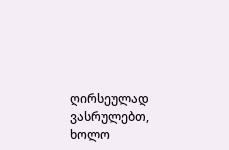ღირსეულად ვასრულებთ, ხოლო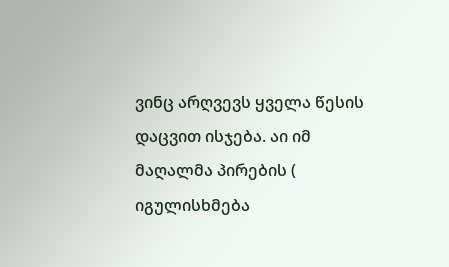ვინც არღვევს ყველა წესის დაცვით ისჯება. აი იმ მაღალმა პირების ( იგულისხმება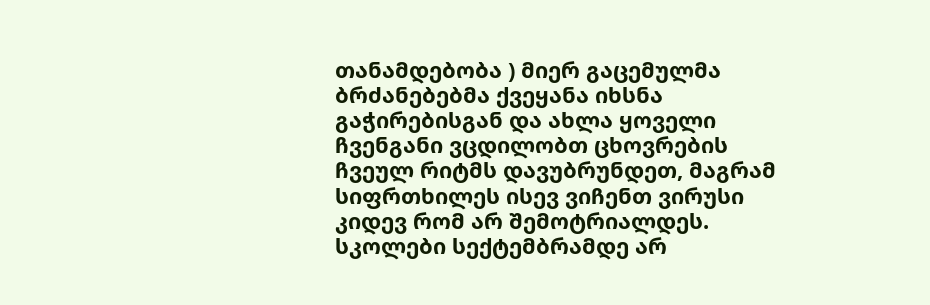თანამდებობა ) მიერ გაცემულმა ბრძანებებმა ქვეყანა იხსნა გაჭირებისგან და ახლა ყოველი ჩვენგანი ვცდილობთ ცხოვრების ჩვეულ რიტმს დავუბრუნდეთ, მაგრამ სიფრთხილეს ისევ ვიჩენთ ვირუსი კიდევ რომ არ შემოტრიალდეს. სკოლები სექტემბრამდე არ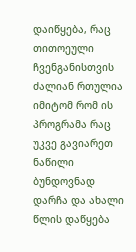დაიწყება, რაც თითოეული ჩვენგანისთვის ძალიან რთულია იმიტომ რომ ის პროგრამა რაც უკვე გავიარეთ ნაწილი ბუნდოვნად დარჩა და ახალი წლის დაწყება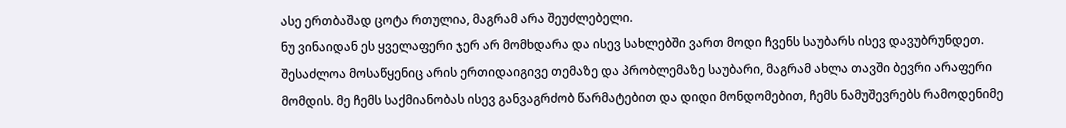ასე ერთბაშად ცოტა რთულია, მაგრამ არა შეუძლებელი.
ნუ ვინაიდან ეს ყველაფერი ჯერ არ მომხდარა და ისევ სახლებში ვართ მოდი ჩვენს საუბარს ისევ დავუბრუნდეთ. შესაძლოა მოსაწყენიც არის ერთიდაიგივე თემაზე და პრობლემაზე საუბარი, მაგრამ ახლა თავში ბევრი არაფერი მომდის. მე ჩემს საქმიანობას ისევ განვაგრძობ წარმატებით და დიდი მონდომებით, ჩემს ნამუშევრებს რამოდენიმე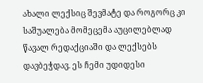ახალი ლექსიც შევმატე და როგორც კი საშუალება მომეცემა აუცილებლად წავალ რედაქციაში და ლექსებს დავბეჭდავ. ეს ჩემი უდიდესი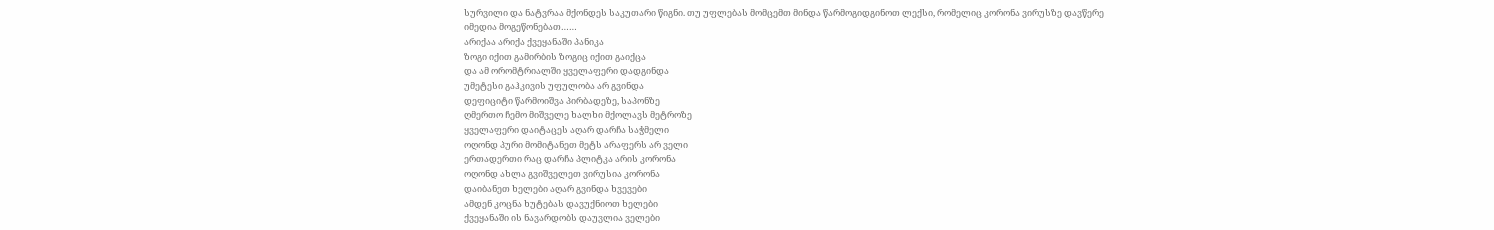სურვილი და ნატვრაა მქონდეს საკუთარი წიგნი. თუ უფლებას მომცემთ მინდა წარმოგიდგინოთ ლექსი, რომელიც კორონა ვირუსზე დავწერე იმედია მოგეწონებათ……
არიქაა არიქა ქვეყანაში პანიკა
ზოგი იქით გამირბის ზოგიც იქით გაიქცა
და ამ ორომტრიალში ყველაფერი დადგინდა
უმეტესი გაჰკივის უფულობა არ გვინდა
დეფიციტი წარმოიშვა პირბადეზე, საპონზე
ღმერთო ჩემო მიშველე ხალხი მქოლავს მეტროზე
ყველაფერი დაიტაცეს აღარ დარჩა საჭმელი
ოღონდ პური მომიტანეთ მეტს არაფერს არ ველი
ერთადერთი რაც დარჩა პლიტკა არის კორონა
ოღონდ ახლა გვიშველეთ ვირუსია კორონა
დაიბანეთ ხელები აღარ გვინდა ხვევები
ამდენ კოცნა ხუტებას დავუქნიოთ ხელები
ქვეყანაში ის ნავარდობს დაუვლია ველები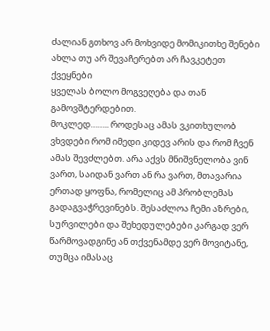ძალიან გთხოვ არ მოხვიდე მომიკითხე შენები
ახლა თუ არ შევაჩერებთ არ ჩავკეტეთ ქვეყნები
ყველას ბოლო მოგვეღება და თან გამოვშტერდებით.
მოკლედ…….. როდესაც ამას ვკითხულობ ვხვდები რომ იმედი კიდევ არის და რომ ჩვენ ამას შევძლებთ. არა აქვს მნიშვნელობა ვინ ვართ, საიდან ვართ ან რა ვართ, მთავარია ერთად ყოფნა, რომელიც ამ პრობლემას გადაგვაჭრევინებს. შესაძლოა ჩემი აზრები, სურვილები და შეხედულებები კარგად ვერ წარმოვადგინე ან თქვენამდე ვერ მოვიტანე, თუმცა იმასაც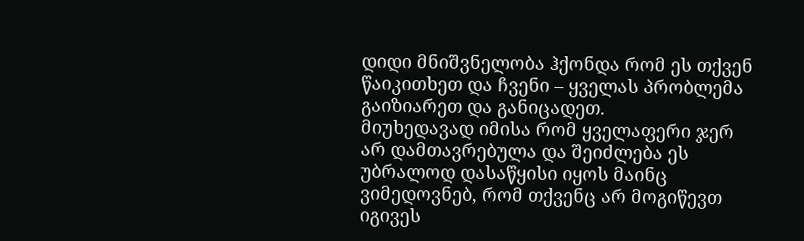დიდი მნიშვნელობა ჰქონდა რომ ეს თქვენ წაიკითხეთ და ჩვენი – ყველას პრობლემა გაიზიარეთ და განიცადეთ.
მიუხედავად იმისა რომ ყველაფერი ჯერ არ დამთავრებულა და შეიძლება ეს უბრალოდ დასაწყისი იყოს მაინც ვიმედოვნებ, რომ თქვენც არ მოგიწევთ იგივეს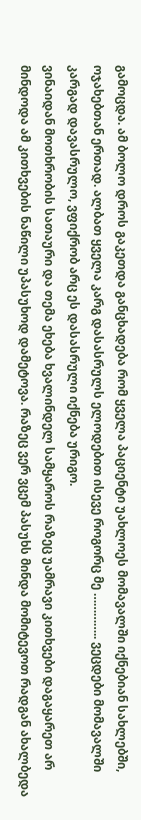გამოცდა. ამ ბოლო დროს გაკეთდა განცხადება რომ ყველა პაციენტი უახლოეს მომავალში იქნებიან სახლებში, ოჯახებთან ერთად. ალბათ ყველა კარგ დასასრულს ელოდებით ისევე როგორც მე ………….. ვეცდები მომავალში კარგად დავასრულო, ვფიქრობ არც ეს დასასრული იქნება ურიგო.
ვინაიდან მოთხრობის სათაური და თემა ეხება ხვალინდელ სამყაროს რაზეც უამრავი კითხვები დაგაყარეთ არ მინდოდა ამ კითხვების ნაწილი უპასუხოდ დამეტოვა. რაზეც ვერ ვცემ პასუხს მინდა მომიტევოთ რადგან ახალბედა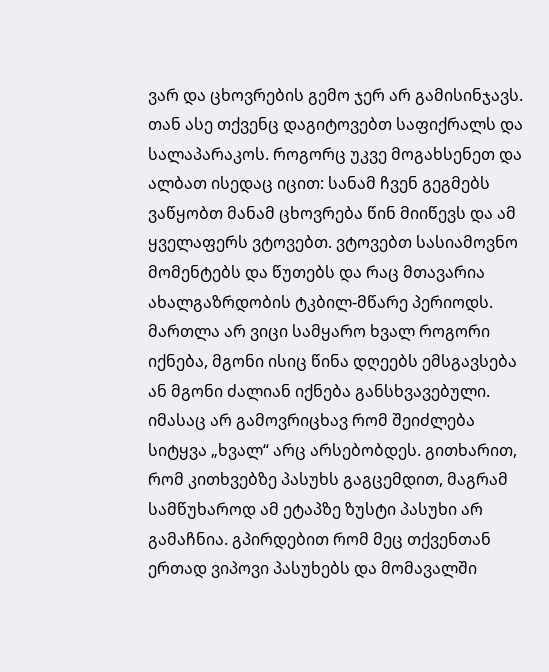ვარ და ცხოვრების გემო ჯერ არ გამისინჯავს. თან ასე თქვენც დაგიტოვებთ საფიქრალს და სალაპარაკოს. როგორც უკვე მოგახსენეთ და ალბათ ისედაც იცით: სანამ ჩვენ გეგმებს ვაწყობთ მანამ ცხოვრება წინ მიიწევს და ამ ყველაფერს ვტოვებთ. ვტოვებთ სასიამოვნო მომენტებს და წუთებს და რაც მთავარია ახალგაზრდობის ტკბილ-მწარე პერიოდს. მართლა არ ვიცი სამყარო ხვალ როგორი იქნება, მგონი ისიც წინა დღეებს ემსგავსება ან მგონი ძალიან იქნება განსხვავებული. იმასაც არ გამოვრიცხავ რომ შეიძლება სიტყვა „ხვალ“ არც არსებობდეს. გითხარით, რომ კითხვებზე პასუხს გაგცემდით, მაგრამ სამწუხაროდ ამ ეტაპზე ზუსტი პასუხი არ გამაჩნია. გპირდებით რომ მეც თქვენთან ერთად ვიპოვი პასუხებს და მომავალში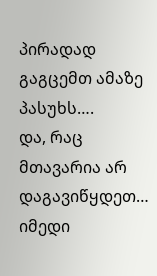პირადად გაგცემთ ამაზე პასუხს….
და, რაც მთავარია არ დაგავიწყდეთ… იმედი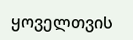ყოველთვის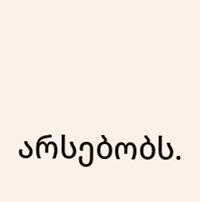არსებობს.